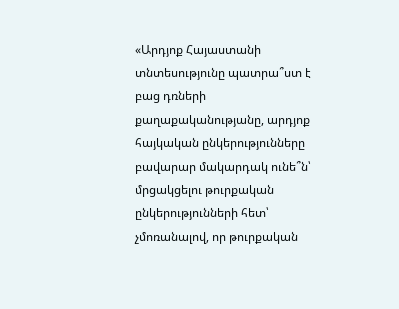«Արդյոք Հայաստանի տնտեսությունը պատրա՞ստ է բաց դռների քաղաքականությանը, արդյոք հայկական ընկերությունները բավարար մակարդակ ունե՞ն՝ մրցակցելու թուրքական ընկերությունների հետ՝ չմոռանալով, որ թուրքական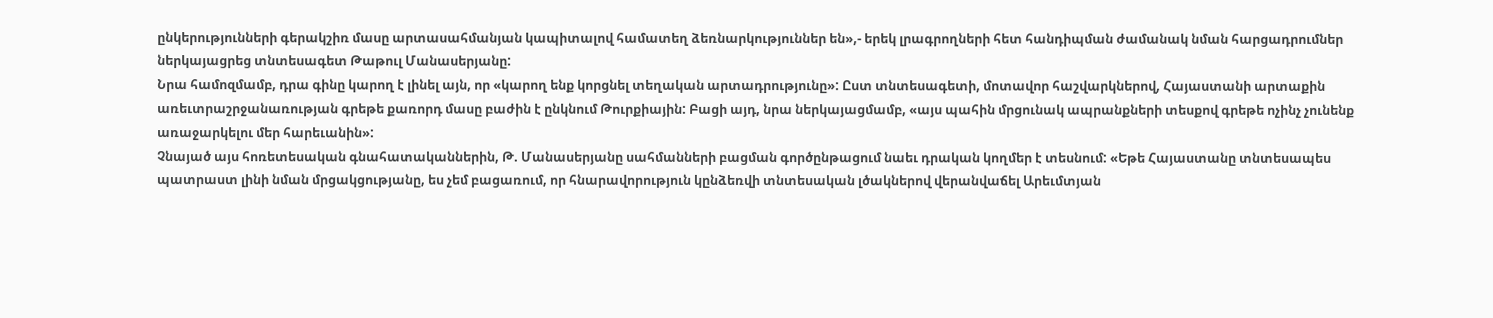ընկերությունների գերակշիռ մասը արտասահմանյան կապիտալով համատեղ ձեռնարկություններ են»,- երեկ լրագրողների հետ հանդիպման ժամանակ նման հարցադրումներ ներկայացրեց տնտեսագետ Թաթուլ Մանասերյանը:
Նրա համոզմամբ, դրա գինը կարող է լինել այն, որ «կարող ենք կորցնել տեղական արտադրությունը»: Ըստ տնտեսագետի, մոտավոր հաշվարկներով, Հայաստանի արտաքին առեւտրաշրջանառության գրեթե քառորդ մասը բաժին է ընկնում Թուրքիային: Բացի այդ, նրա ներկայացմամբ, «այս պահին մրցունակ ապրանքների տեսքով գրեթե ոչինչ չունենք առաջարկելու մեր հարեւանին»:
Չնայած այս հոռետեսական գնահատականներին, Թ. Մանասերյանը սահմանների բացման գործընթացում նաեւ դրական կողմեր է տեսնում: «Եթե Հայաստանը տնտեսապես պատրաստ լինի նման մրցակցությանը, ես չեմ բացառում, որ հնարավորություն կընձեռվի տնտեսական լծակներով վերանվաճել Արեւմտյան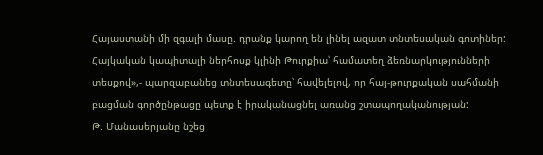Հայաստանի մի զգալի մասը. դրանք կարող են լինել ազատ տնտեսական գոտիներ: Հայկական կապիտալի ներհոսք կլինի Թուրքիա՝ համատեղ ձեռնարկությունների տեսքով»,- պարզաբանեց տնտեսագետը՝ հավելելով, որ հայ-թուրքական սահմանի բացման գործընթացը պետք է իրականացնել առանց շտապողականության:
Թ. Մանասերյանը նշեց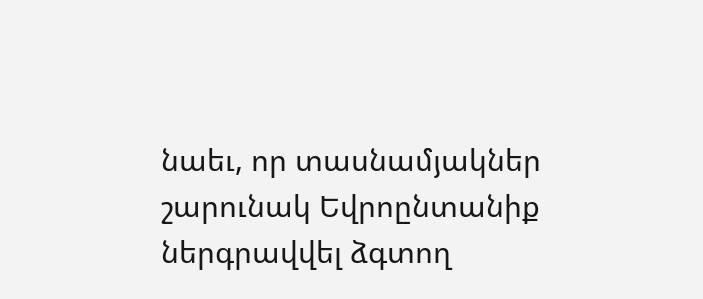նաեւ, որ տասնամյակներ շարունակ Եվրոընտանիք ներգրավվել ձգտող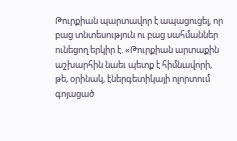Թուրքիան պարտավոր է ապացուցել, որ բաց տնտեսություն ու բաց սահմաններ ունեցող երկիր է. «Թուրքիան արտաքին աշխարհին նաեւ պետք է հիմնավորի, թե, օրինակ, էներգետիկայի ոլորտում գոյացած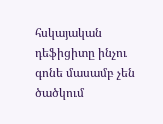հսկայական դեֆիցիտը ինչու գոնե մասամբ չեն ծածկում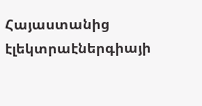Հայաստանից էլեկտրաէներգիայի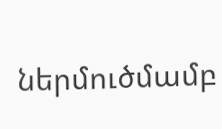ներմուծմամբ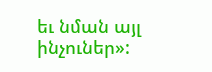եւ նման այլ ինչուներ»: